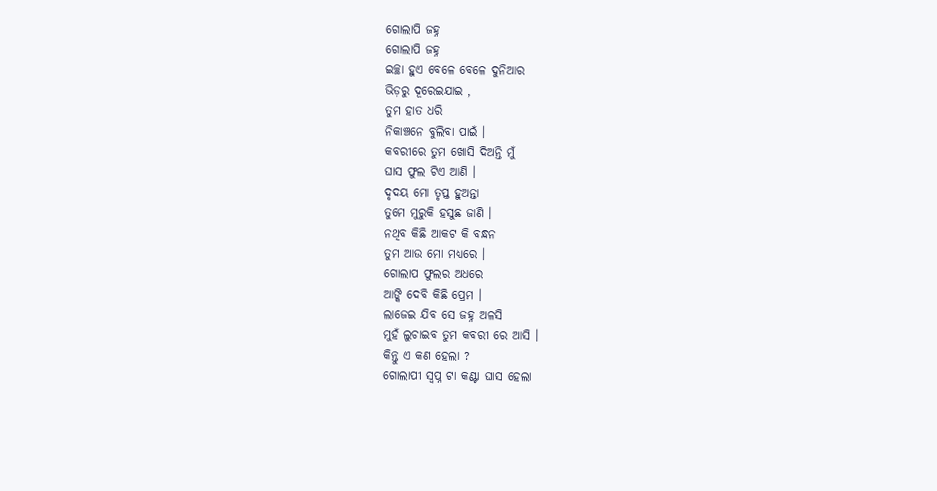ଗୋଲାପି ଜହ୍ନ
ଗୋଲାପି ଜହ୍ନ
ଇଚ୍ଛା ହୁଏ ବେଳେ ବେଳେ ଦୁନିଆର
ଭିଡ଼ରୁ ଦୂରେଇଯାଇ ,
ତୁମ ହାତ ଧରି
ନିକାଞ୍ଚନେ ବୁଲିବା ପାଇଁ ।
କବରୀରେ ତୁମ ଖୋସି ଦିଅନ୍ତି ମୁଁ
ଘାସ ଫୁଲ ଟିଏ ଆଣି ।
ଦୃଦୟ ମୋ ତୃପ୍ତ ହୁଅନ୍ତା
ତୁମେ ମୁରୁକି ହସୁଛ ଜାଣି ।
ନଥିବ କିଛି ଆକଟ କି ବନ୍ଧନ
ତୁମ ଆଉ ମୋ ମଧ୍ୟରେ ।
ଗୋଲାପ ଫୁଲର ଅଧରେ
ଆଙ୍କି ଦେବି କିଛି ପ୍ରେମ ।
ଲାଜେଇ ଯିବ ସେ ଜହ୍ନ ଅଳସି
ମୁହଁ ଲୁଚାଇବ ତୁମ କବରୀ ରେ ଆସି ।
କିନ୍ତୁ ଏ କଣ ହେଲା ?
ଗୋଲାପୀ ସ୍ବପ୍ନ ଟା କଣ୍ଟା ଘାସ ହେଲା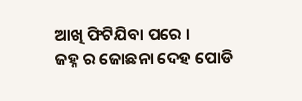ଆଖି ଫିଟିଯିବା ପରେ ।
ଜହ୍ନ ର ଜୋଛନା ଦେହ ପୋଡି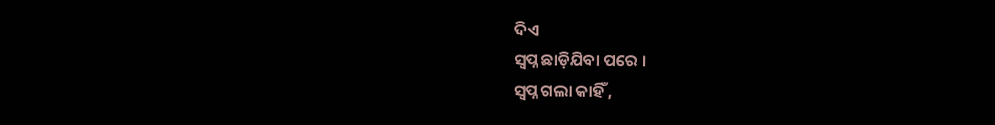ଦିଏ
ସ୍ବପ୍ନ ଛାଡ଼ିଯିବା ପରେ ।
ସ୍ବପ୍ନ ଗଲା କାହିଁ ,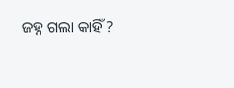ଜହ୍ନ ଗଲା କାହିଁ ?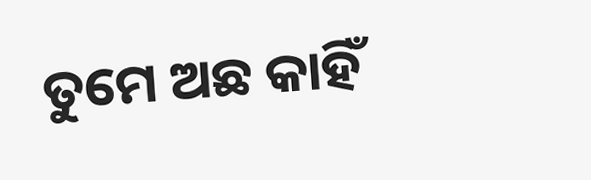ତୁମେ ଅଛ କାହିଁ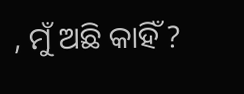, ମୁଁ ଅଛି କାହିଁ ?